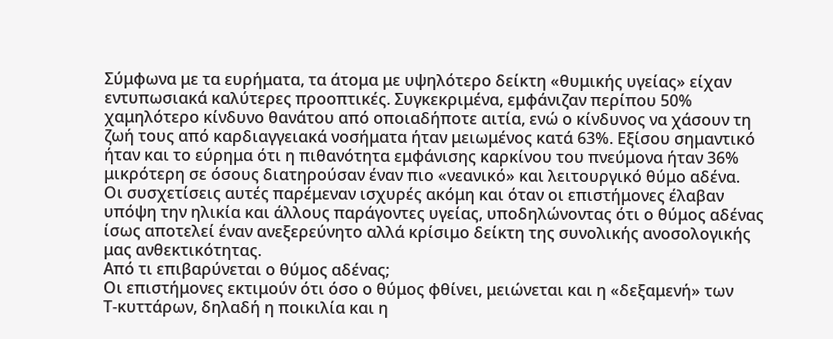Σύμφωνα με τα ευρήματα, τα άτομα με υψηλότερο δείκτη «θυμικής υγείας» είχαν εντυπωσιακά καλύτερες προοπτικές. Συγκεκριμένα, εμφάνιζαν περίπου 50% χαμηλότερο κίνδυνο θανάτου από οποιαδήποτε αιτία, ενώ ο κίνδυνος να χάσουν τη ζωή τους από καρδιαγγειακά νοσήματα ήταν μειωμένος κατά 63%. Εξίσου σημαντικό ήταν και το εύρημα ότι η πιθανότητα εμφάνισης καρκίνου του πνεύμονα ήταν 36% μικρότερη σε όσους διατηρούσαν έναν πιο «νεανικό» και λειτουργικό θύμο αδένα.
Οι συσχετίσεις αυτές παρέμεναν ισχυρές ακόμη και όταν οι επιστήμονες έλαβαν υπόψη την ηλικία και άλλους παράγοντες υγείας, υποδηλώνοντας ότι ο θύμος αδένας ίσως αποτελεί έναν ανεξερεύνητο αλλά κρίσιμο δείκτη της συνολικής ανοσολογικής μας ανθεκτικότητας.
Από τι επιβαρύνεται ο θύμος αδένας;
Οι επιστήμονες εκτιμούν ότι όσο ο θύμος φθίνει, μειώνεται και η «δεξαμενή» των Τ‑κυττάρων, δηλαδή η ποικιλία και η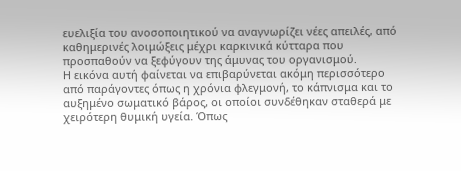ευελιξία του ανοσοποιητικού να αναγνωρίζει νέες απειλές, από καθημερινές λοιμώξεις μέχρι καρκινικά κύτταρα που προσπαθούν να ξεφύγουν της άμυνας του οργανισμού.
Η εικόνα αυτή φαίνεται να επιβαρύνεται ακόμη περισσότερο από παράγοντες όπως η χρόνια φλεγμονή, το κάπνισμα και το αυξημένο σωματικό βάρος, οι οποίοι συνδέθηκαν σταθερά με χειρότερη θυμική υγεία. Όπως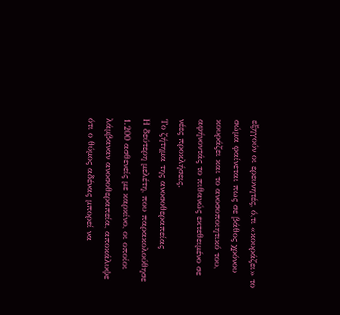εξηγούν οι ερευνητές, ό,τι «κουράζει» το σώμα φαίνεται πως σε βάθος χρόνου κουράζει και το ανοσοποιητικό του, αφήνοντάς το πιθανώς εκτεθειμένο σε νέες προκλήσεις.
Το ζήτημα της ανοσοθεραπείας
Η δεύτερη μελέτη, που παρακολούθησε 1.200 ασθενείς με καρκίνο, οι οποίοι λάμβαναν ανοσοθεραπεία, αποκάλυψε ότι ο θύμος αδένας μπορεί να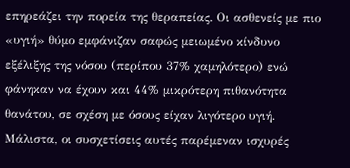επηρεάζει την πορεία της θεραπείας. Οι ασθενείς με πιο «υγιή» θύμο εμφάνιζαν σαφώς μειωμένο κίνδυνο εξέλιξης της νόσου (περίπου 37% χαμηλότερο) ενώ φάνηκαν να έχουν και 44% μικρότερη πιθανότητα θανάτου, σε σχέση με όσους είχαν λιγότερο υγιή.
Μάλιστα, οι συσχετίσεις αυτές παρέμεναν ισχυρές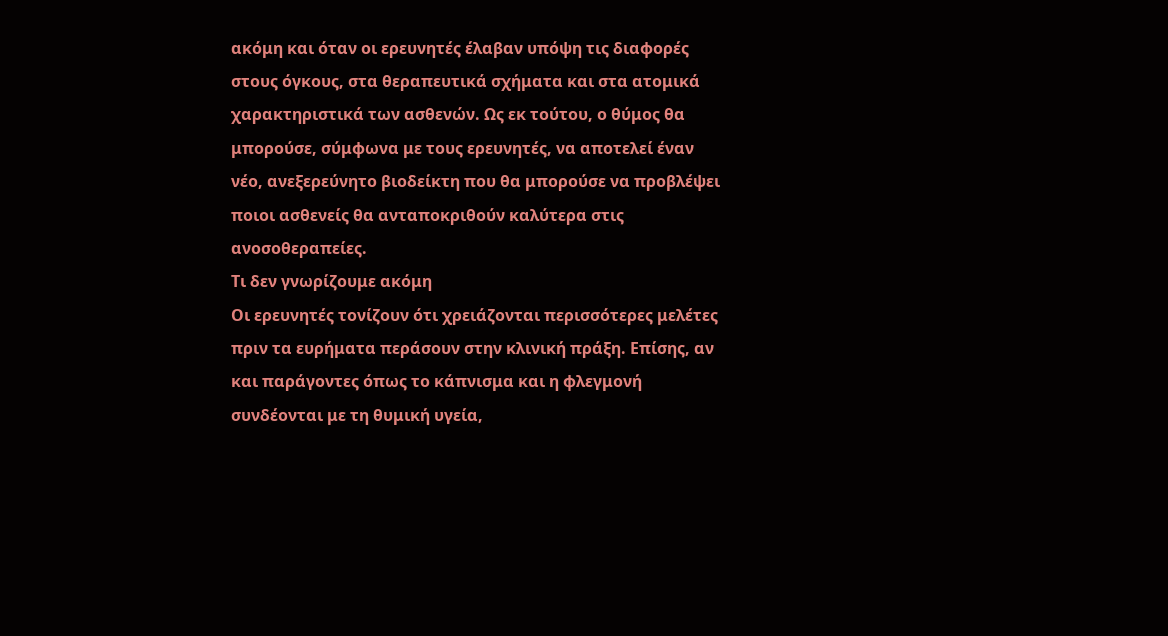ακόμη και όταν οι ερευνητές έλαβαν υπόψη τις διαφορές στους όγκους, στα θεραπευτικά σχήματα και στα ατομικά χαρακτηριστικά των ασθενών. Ως εκ τούτου, ο θύμος θα μπορούσε, σύμφωνα με τους ερευνητές, να αποτελεί έναν νέο, ανεξερεύνητο βιοδείκτη που θα μπορούσε να προβλέψει ποιοι ασθενείς θα ανταποκριθούν καλύτερα στις ανοσοθεραπείες.
Τι δεν γνωρίζουμε ακόμη
Οι ερευνητές τονίζουν ότι χρειάζονται περισσότερες μελέτες πριν τα ευρήματα περάσουν στην κλινική πράξη. Επίσης, αν και παράγοντες όπως το κάπνισμα και η φλεγμονή συνδέονται με τη θυμική υγεία,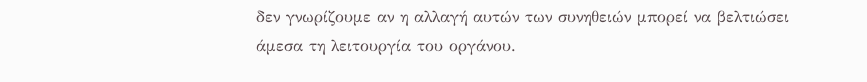δεν γνωρίζουμε αν η αλλαγή αυτών των συνηθειών μπορεί να βελτιώσει άμεσα τη λειτουργία του οργάνου.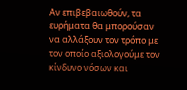Αν επιβεβαιωθούν, τα ευρήματα θα μπορούσαν να αλλάξουν τον τρόπο με τον οποίο αξιολογούμε τον κίνδυνο νόσων και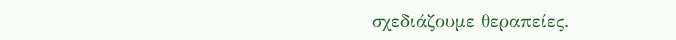σχεδιάζουμε θεραπείες.